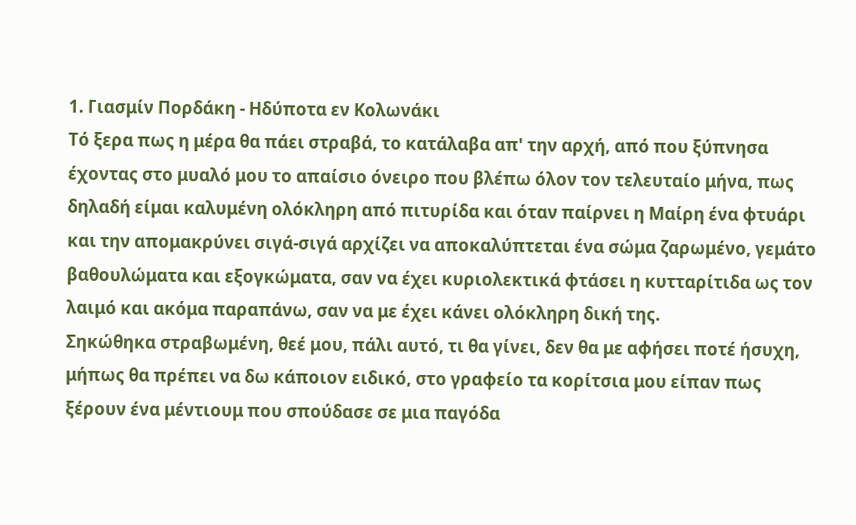1. Γιασμίν Πορδάκη - Ηδύποτα εν Κολωνάκι
Τό ξερα πως η μέρα θα πάει στραβά, το κατάλαβα απ' την αρχή, από που ξύπνησα έχοντας στο μυαλό μου το απαίσιο όνειρο που βλέπω όλον τον τελευταίο μήνα, πως δηλαδή είμαι καλυμένη ολόκληρη από πιτυρίδα και όταν παίρνει η Μαίρη ένα φτυάρι και την απομακρύνει σιγά-σιγά αρχίζει να αποκαλύπτεται ένα σώμα ζαρωμένο, γεμάτο βαθουλώματα και εξογκώματα, σαν να έχει κυριολεκτικά φτάσει η κυτταρίτιδα ως τον λαιμό και ακόμα παραπάνω, σαν να με έχει κάνει ολόκληρη δική της.
Σηκώθηκα στραβωμένη, θεέ μου, πάλι αυτό, τι θα γίνει, δεν θα με αφήσει ποτέ ήσυχη, μήπως θα πρέπει να δω κάποιον ειδικό, στο γραφείο τα κορίτσια μου είπαν πως ξέρουν ένα μέντιουμ που σπούδασε σε μια παγόδα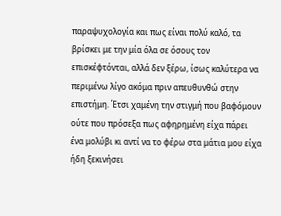παραψυχολογία και πως είναι πολύ καλό, τα βρίσκει με την μία όλα σε όσους τον επισκέφτόνται, αλλά δεν ξέρω, ίσως καλύτερα να περιμένω λίγο ακόμα πριν απευθυνθώ στην επιστήμη. Έτσι χαμένη την στιγμή που βαφόμουν ούτε που πρόσεξα πως αφηρημένη είχα πάρει ένα μολύβι κι αντί να το φέρω στα μάτια μου είχα ήδη ξεκινήσει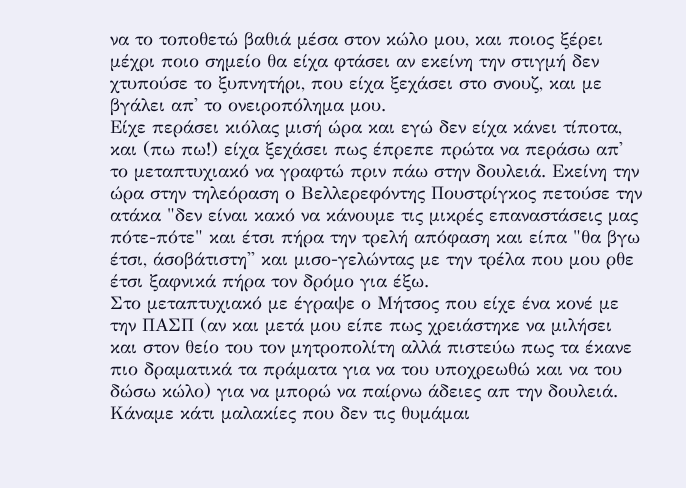να το τοποθετώ βαθιά μέσα στον κώλο μου, και ποιος ξέρει μέχρι ποιο σημείο θα είχα φτάσει αν εκείνη την στιγμή δεν χτυπούσε το ξυπνητήρι, που είχα ξεχάσει στο σνουζ, και με βγάλει απ' το ονειροπόλημα μου.
Είχε περάσει κιόλας μισή ώρα και εγώ δεν είχα κάνει τίποτα, και (πω πω!) είχα ξεχάσει πως έπρεπε πρώτα να περάσω απ' το μεταπτυχιακό να γραφτώ πριν πάω στην δουλειά. Εκείνη την ώρα στην τηλεόραση ο Βελλερεφόντης Πουστρίγκος πετούσε την ατάκα "δεν είναι κακό να κάνουμε τις μικρές επαναστάσεις μας πότε-πότε" και έτσι πήρα την τρελή απόφαση και είπα "θα βγω έτσι, άσοβάτιστη'' και μισο-γελώντας με την τρέλα που μου ρθε έτσι ξαφνικά πήρα τον δρόμο για έξω.
Στο μεταπτυχιακό με έγραψε ο Μήτσος που είχε ένα κονέ με την ΠΑΣΠ (αν και μετά μου είπε πως χρειάστηκε να μιλήσει και στον θείο του τον μητροπολίτη αλλά πιστεύω πως τα έκανε πιο δραματικά τα πράματα για να του υποχρεωθώ και να του δώσω κώλο) για να μπορώ να παίρνω άδειες απ την δουλειά. Κάναμε κάτι μαλακίες που δεν τις θυμάμαι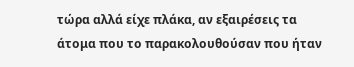τώρα αλλά είχε πλάκα, αν εξαιρέσεις τα άτομα που το παρακολουθούσαν που ήταν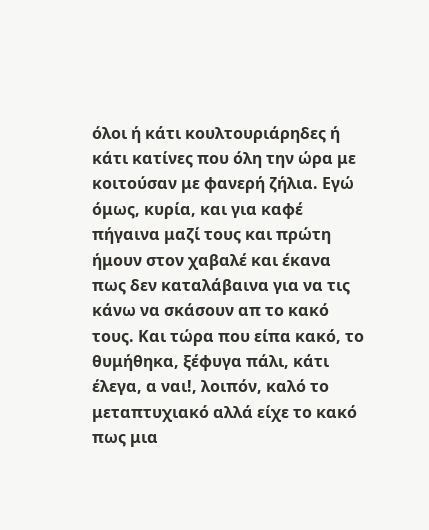όλοι ή κάτι κουλτουριάρηδες ή κάτι κατίνες που όλη την ώρα με κοιτούσαν με φανερή ζήλια. Εγώ όμως, κυρία, και για καφέ πήγαινα μαζί τους και πρώτη ήμουν στον χαβαλέ και έκανα πως δεν καταλάβαινα για να τις κάνω να σκάσουν απ το κακό τους. Και τώρα που είπα κακό, το θυμήθηκα, ξέφυγα πάλι, κάτι έλεγα, α ναι!, λοιπόν, καλό το μεταπτυχιακό αλλά είχε το κακό πως μια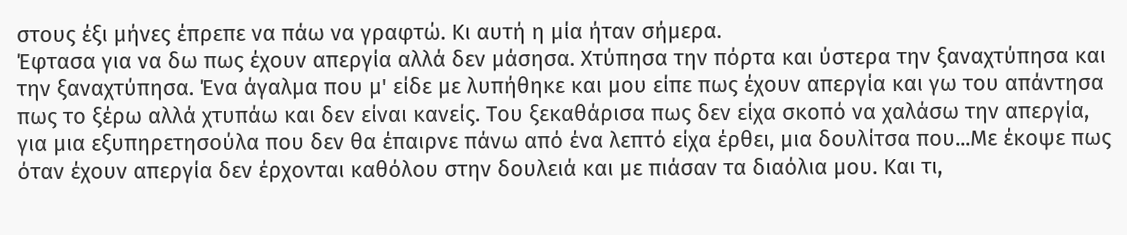στους έξι μήνες έπρεπε να πάω να γραφτώ. Κι αυτή η μία ήταν σήμερα.
Έφτασα για να δω πως έχουν απεργία αλλά δεν μάσησα. Χτύπησα την πόρτα και ύστερα την ξαναχτύπησα και την ξαναχτύπησα. Ένα άγαλμα που μ' είδε με λυπήθηκε και μου είπε πως έχουν απεργία και γω του απάντησα πως το ξέρω αλλά χτυπάω και δεν είναι κανείς. Του ξεκαθάρισα πως δεν είχα σκοπό να χαλάσω την απεργία, για μια εξυπηρετησούλα που δεν θα έπαιρνε πάνω από ένα λεπτό είχα έρθει, μια δουλίτσα που...Με έκοψε πως όταν έχουν απεργία δεν έρχονται καθόλου στην δουλειά και με πιάσαν τα διαόλια μου. Και τι,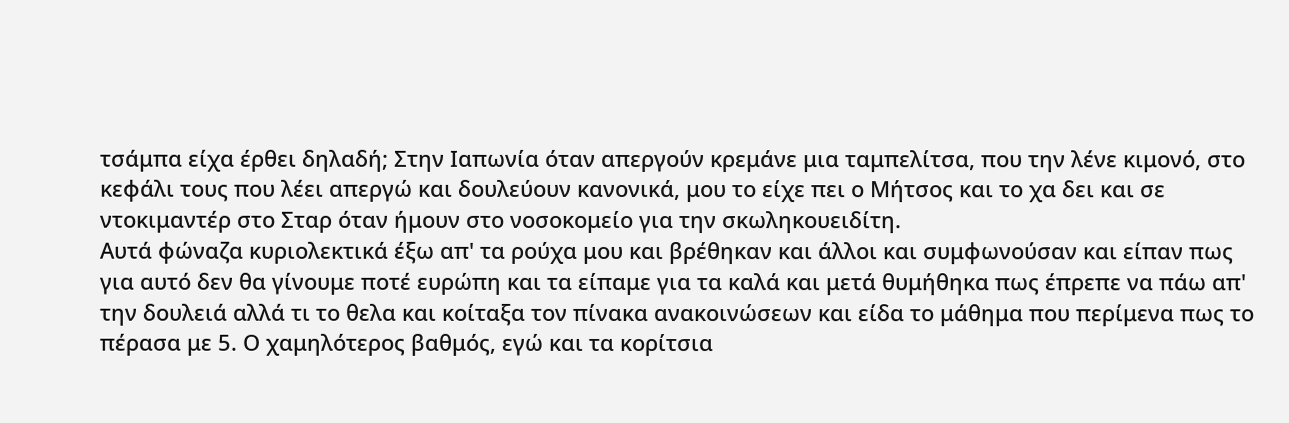τσάμπα είχα έρθει δηλαδή; Στην Ιαπωνία όταν απεργούν κρεμάνε μια ταμπελίτσα, που την λένε κιμονό, στο κεφάλι τους που λέει απεργώ και δουλεύουν κανονικά, μου το είχε πει ο Μήτσος και το χα δει και σε ντοκιμαντέρ στο Σταρ όταν ήμουν στο νοσοκομείο για την σκωληκουειδίτη.
Αυτά φώναζα κυριολεκτικά έξω απ' τα ρούχα μου και βρέθηκαν και άλλοι και συμφωνούσαν και είπαν πως για αυτό δεν θα γίνουμε ποτέ ευρώπη και τα είπαμε για τα καλά και μετά θυμήθηκα πως έπρεπε να πάω απ' την δουλειά αλλά τι το θελα και κοίταξα τον πίνακα ανακοινώσεων και είδα το μάθημα που περίμενα πως το πέρασα με 5. Ο χαμηλότερος βαθμός, εγώ και τα κορίτσια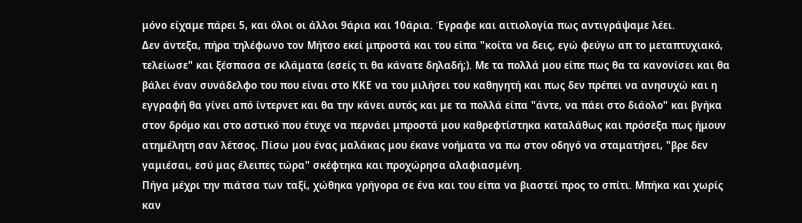μόνο είχαμε πάρει 5, και όλοι οι άλλοι 9άρια και 10άρια. Έγραφε και αιτιολογία πως αντιγράψαμε λέει.
Δεν άντεξα, πήρα τηλέφωνο τον Μήτσο εκεί μπροστά και του είπα "κοίτα να δεις, εγώ φεύγω απ το μεταπτυχιακό, τελείωσε" και ξέσπασα σε κλάματα (εσείς τι θα κάνατε δηλαδή;). Με τα πολλά μου είπε πως θα τα κανονίσει και θα βάλει έναν συνάδελφο του που είναι στο ΚΚΕ να του μιλήσει του καθηγητή και πως δεν πρέπει να ανησυχώ και η εγγραφή θα γίνει από ίντερνετ και θα την κάνει αυτός και με τα πολλά είπα "άντε, να πάει στο διάολο" και βγήκα στον δρόμο και στο αστικό που έτυχε να περνάει μπροστά μου καθρεφτίστηκα καταλάθως και πρόσεξα πως ήμουν ατημέλητη σαν λέτσος. Πίσω μου ένας μαλάκας μου έκανε νοήματα να πω στον οδηγό να σταματήσει, "βρε δεν γαμιέσαι, εσύ μας έλειπες τώρα" σκέφτηκα και προχώρησα αλαφιασμένη.
Πήγα μέχρι την πιάτσα των ταξί, χώθηκα γρήγορα σε ένα και του είπα να βιαστεί προς το σπίτι. Μπήκα και χωρίς καν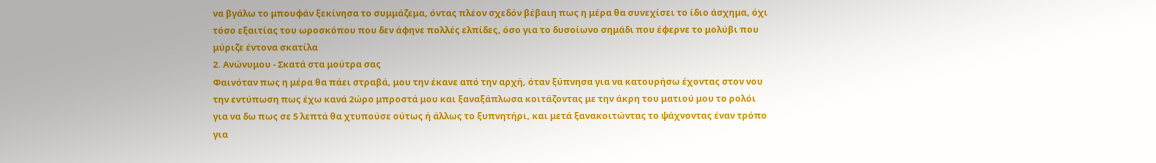να βγάλω το μπουφάν ξεκίνησα το συμμάζεμα, όντας πλέον σχεδόν βέβαιη πως η μέρα θα συνεχίσει το ίδιο άσχημα, όχι τόσο εξαιτίας του ωροσκόπου που δεν άφηνε πολλές ελπίδες, όσο για το δυσοίωνο σημάδι που έφερνε το μολύβι που μύριζε έντονα σκατίλα
2. Ανώνυμου - Σκατά στα μούτρα σας
Φαινόταν πως η μέρα θα πάει στραβά, μου την έκανε από την αρχή, όταν ξύπνησα για να κατουρήσω έχοντας στον νου την εντύπωση πως έχω κανά 2ώρο μπροστά μου και ξαναξάπλωσα κοιτάζοντας με την άκρη του ματιού μου το ρολόι για να δω πως σε 5 λεπτά θα χτυπούσε ούτως ή άλλως το ξυπνητήρι, και μετά ξανακοιτώντας το ψάχνοντας έναν τρόπο για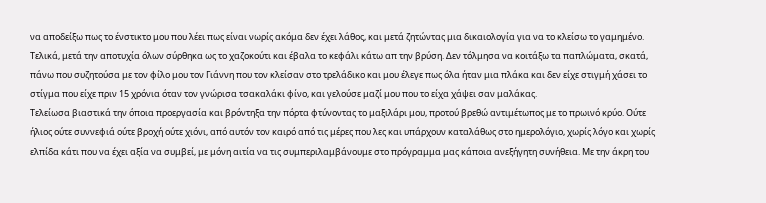να αποδείξω πως το ένστικτο μου που λέει πως είναι νωρίς ακόμα δεν έχει λάθος, και μετά ζητώντας μια δικαιολογία για να το κλείσω το γαμημένο. Τελικά, μετά την αποτυχία όλων σύρθηκα ως το χαζοκούτι και έβαλα το κεφάλι κάτω απ την βρύση. Δεν τόλμησα να κοιτάξω τα παπλώματα, σκατά, πάνω που συζητούσα με τον φίλο μου τον Γιάννη που τον κλείσαν στο τρελάδικο και μου έλεγε πως όλα ήταν μια πλάκα και δεν είχε στιγμή χάσει το στίγμα που είχε πριν 15 χρόνια όταν τον γνώρισα τσακαλάκι φίνο, και γελούσε μαζί μου που το είχα χάψει σαν μαλάκας.
Τελείωσα βιαστικά την όποια προεργασία και βρόντηξα την πόρτα φτύνοντας το μαξιλάρι μου, προτού βρεθώ αντιμέτωπος με το πρωινό κρύο. Ούτε ήλιος ούτε συννεφιά ούτε βροχή ούτε χιόνι, από αυτόν τον καιρό από τις μέρες που λες και υπάρχουν καταλάθως στο ημερολόγιο, χωρίς λόγο και χωρίς ελπίδα κάτι που να έχει αξία να συμβεί, με μόνη αιτία να τις συμπεριλαμβάνουμε στο πρόγραμμα μας κάποια ανεξήγητη συνήθεια. Με την άκρη του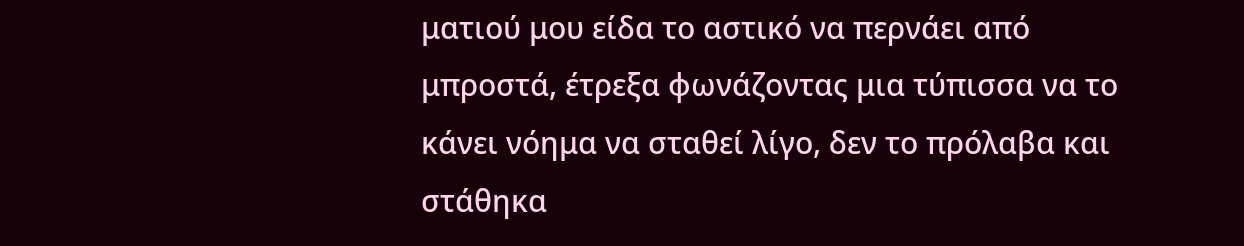ματιού μου είδα το αστικό να περνάει από μπροστά, έτρεξα φωνάζοντας μια τύπισσα να το κάνει νόημα να σταθεί λίγο, δεν το πρόλαβα και στάθηκα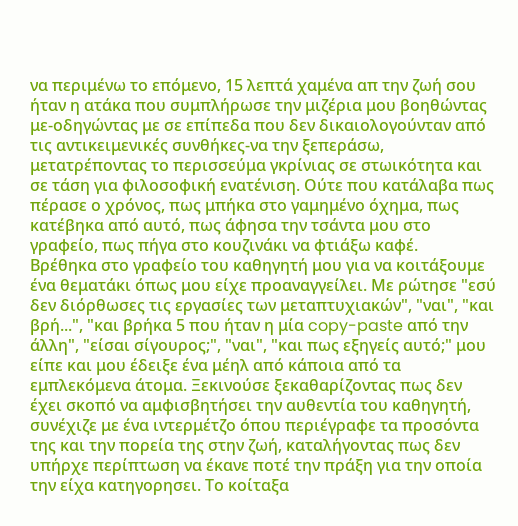να περιμένω το επόμενο, 15 λεπτά χαμένα απ την ζωή σου ήταν η ατάκα που συμπλήρωσε την μιζέρια μου βοηθώντας με-οδηγώντας με σε επίπεδα που δεν δικαιολογούνταν από τις αντικειμενικές συνθήκες-να την ξεπεράσω, μετατρέποντας το περισσεύμα γκρίνιας σε στωικότητα και σε τάση για φιλοσοφική ενατένιση. Ούτε που κατάλαβα πως πέρασε ο χρόνος, πως μπήκα στο γαμημένο όχημα, πως κατέβηκα από αυτό, πως άφησα την τσάντα μου στο γραφείο, πως πήγα στο κουζινάκι να φτιάξω καφέ.
Βρέθηκα στο γραφείο του καθηγητή μου για να κοιτάξουμε ένα θεματάκι όπως μου είχε προαναγγείλει. Με ρώτησε "εσύ δεν διόρθωσες τις εργασίες των μεταπτυχιακών", "ναι", "και βρή...", "και βρήκα 5 που ήταν η μία copy-paste από την άλλη", "είσαι σίγουρος;", "ναι", "και πως εξηγείς αυτό;" μου είπε και μου έδειξε ένα μέηλ από κάποια από τα εμπλεκόμενα άτομα. Ξεκινούσε ξεκαθαρίζοντας πως δεν έχει σκοπό να αμφισβητήσει την αυθεντία του καθηγητή, συνέχιζε με ένα ιντερμέτζο όπου περιέγραφε τα προσόντα της και την πορεία της στην ζωή, καταλήγοντας πως δεν υπήρχε περίπτωση να έκανε ποτέ την πράξη για την οποία την είχα κατηγορησει. Το κοίταξα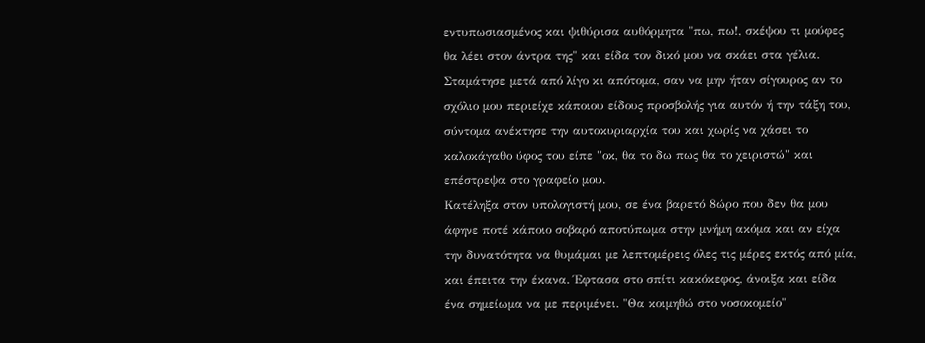εντυπωσιασμένος και ψιθύρισα αυθόρμητα "πω, πω!, σκέψου τι μούφες θα λέει στον άντρα της" και είδα τον δικό μου να σκάει στα γέλια. Σταμάτησε μετά από λίγο κι απότομα, σαν να μην ήταν σίγουρος αν το σχόλιο μου περιείχε κάποιου είδους προσβολής για αυτόν ή την τάξη του, σύντομα ανέκτησε την αυτοκυριαρχία του και χωρίς να χάσει το καλοκάγαθο ύφος του είπε "οκ, θα το δω πως θα το χειριστώ" και επέστρεψα στο γραφείο μου.
Κατέληξα στον υπολογιστή μου, σε ένα βαρετό 8ώρο που δεν θα μου άφηνε ποτέ κάποιο σοβαρό αποτύπωμα στην μνήμη ακόμα και αν είχα την δυνατότητα να θυμάμαι με λεπτομέρεις όλες τις μέρες εκτός από μία, και έπειτα την έκανα. Έφτασα στο σπίτι κακόκεφος, άνοιξα και είδα ένα σημείωμα να με περιμένει. "Θα κοιμηθώ στο νοσοκομείο"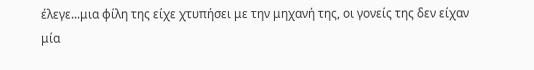έλεγε...μια φίλη της είχε χτυπήσει με την μηχανή της, οι γονείς της δεν είχαν μία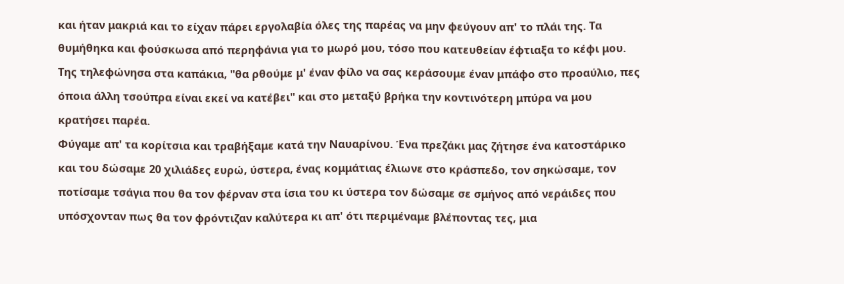και ήταν μακριά και το είχαν πάρει εργολαβία όλες της παρέας να μην φεύγουν απ' το πλάι της. Τα θυμήθηκα και φούσκωσα από περηφάνια για το μωρό μου, τόσο που κατευθείαν έφτιαξα το κέφι μου. Της τηλεφώνησα στα καπάκια, "θα ρθούμε μ' έναν φίλο να σας κεράσουμε έναν μπάφο στο προαύλιο, πες όποια άλλη τσούπρα είναι εκεί να κατέβει" και στο μεταξύ βρήκα την κοντινότερη μπύρα να μου κρατήσει παρέα.
Φύγαμε απ' τα κορίτσια και τραβήξαμε κατά την Ναυαρίνου. Ένα πρεζάκι μας ζήτησε ένα κατοστάρικο και του δώσαμε 20 χιλιάδες ευρώ, ύστερα, ένας κομμάτιας έλιωνε στο κράσπεδο, τον σηκώσαμε, τον ποτίσαμε τσάγια που θα τον φέρναν στα ίσια του κι ύστερα τον δώσαμε σε σμήνος από νεράιδες που υπόσχονταν πως θα τον φρόντιζαν καλύτερα κι απ' ότι περιμέναμε βλέποντας τες, μια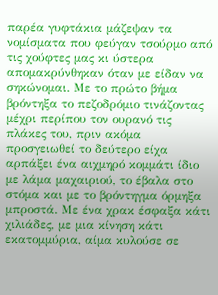παρέα γυφτάκια μάζεψαν τα νομίσματα που φεύγαν τσούρμο από τις χούφτες μας κι ύστερα απομακρύνθηκαν όταν με είδαν να σηκώνομαι. Με το πρώτο βήμα βρόντηξα το πεζοδρόμιο τινάζοντας μέχρι περίπου τον ουρανό τις πλάκες του, πριν ακόμα προσγειωθεί το δεύτερο είχα αρπάξει ένα αιχμηρό κομμάτι ίδιο με λάμα μαχαιριού, το έβαλα στο στόμα και με το βρόντηγμα όρμηξα μπροστά. Με ένα χρακ έσφαξα κάτι χιλιάδες, με μια κίνηση κάτι εκατομμύρια, αίμα κυλούσε σε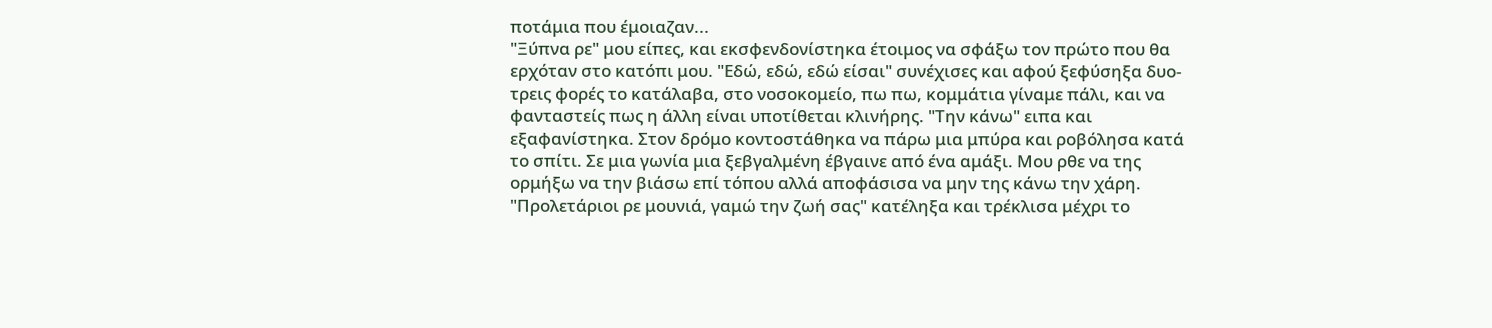ποτάμια που έμοιαζαν...
"Ξύπνα ρε" μου είπες, και εκσφενδονίστηκα έτοιμος να σφάξω τον πρώτο που θα ερχόταν στο κατόπι μου. "Εδώ, εδώ, εδώ είσαι" συνέχισες και αφού ξεφύσηξα δυο-τρεις φορές το κατάλαβα, στο νοσοκομείο, πω πω, κομμάτια γίναμε πάλι, και να φανταστείς πως η άλλη είναι υποτίθεται κλινήρης. "Την κάνω" ειπα και εξαφανίστηκα. Στον δρόμο κοντοστάθηκα να πάρω μια μπύρα και ροβόλησα κατά το σπίτι. Σε μια γωνία μια ξεβγαλμένη έβγαινε από ένα αμάξι. Μου ρθε να της ορμήξω να την βιάσω επί τόπου αλλά αποφάσισα να μην της κάνω την χάρη. "Προλετάριοι ρε μουνιά, γαμώ την ζωή σας" κατέληξα και τρέκλισα μέχρι το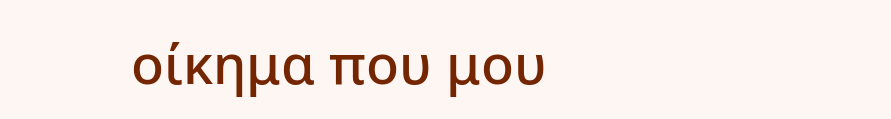οίκημα που μου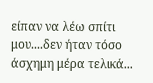είπαν να λέω σπίτι μου....δεν ήταν τόσο άσχημη μέρα τελικά...